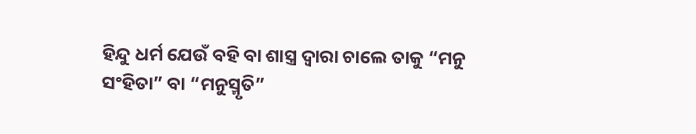ହିନ୍ଦୁ ଧର୍ମ ଯେଉଁ ବହି ବା ଶାସ୍ତ୍ର ଦ୍ୱାରା ଚାଲେ ତାକୁ “ମନୁ ସଂହିତା” ବା “ମନୁସ୍ମୃତି”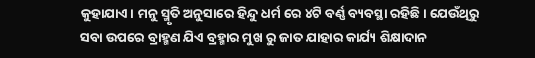କୁହାଯାଏ। ମନୁ ସ୍ମୃତି ଅନୁସାରେ ହିନ୍ଦୁ ଧର୍ମ ରେ ୪ଟି ବର୍ଣ୍ଣ ବ୍ୟବସ୍ଥା ରହିଛି। ଯେଉଁଥିରୁ ସବା ଉପରେ ବ୍ରାହ୍ମଣ ଯିଏ ବ୍ରହ୍ମାର ମୁଖ ରୁ ଜାତ ଯାହାର କାର୍ଯ୍ୟ ଶିକ୍ଷାଦାନ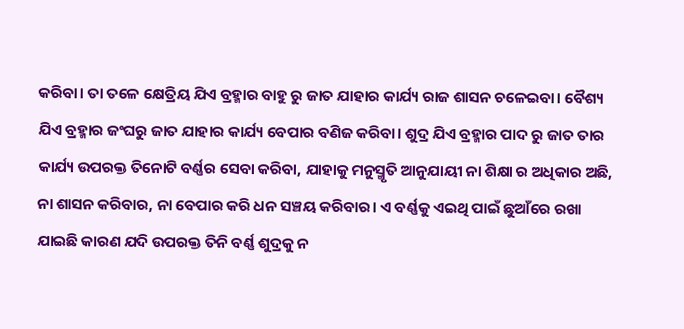କରିବା। ତା ତଳେ କ୍ଷେତ୍ରିୟ ଯିଏ ବ୍ରହ୍ମାର ବାହୁ ରୁ ଜାତ ଯାହାର କାର୍ଯ୍ୟ ରାଜ ଶାସନ ଚଳେଇବା। ବୈଶ୍ୟ ଯିଏ ବ୍ରହ୍ମାର ଜଂଘରୁ ଜାତ ଯାହାର କାର୍ଯ୍ୟ ବେପାର ବଣିଜ କରିବା। ଶୁଦ୍ର ଯିଏ ବ୍ରହ୍ମାର ପାଦ ରୁ ଜାତ ତାର କାର୍ଯ୍ୟ ଉପରକ୍ତ ତିନୋଟି ବର୍ଣ୍ଣର ସେବା କରିବା, ଯାହାକୁ ମନୁସ୍ମୃତି ଆନୁଯାୟୀ ନା ଶିକ୍ଷା ର ଅଧିକାର ଅଛି, ନା ଶାସନ କରିବାର, ନା ବେପାର କରି ଧନ ସଞ୍ଚୟ କରିବାର। ଏ ବର୍ଣ୍ଣକୁ ଏଇଥି ପାଇଁ ଛୁଆଁରେ ରଖା ଯାଇଛି କାରଣ ଯଦି ଉପରକ୍ତ ତିନି ବର୍ଣ୍ଣ ଶୁଦ୍ରକୁ ନ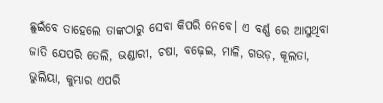ଛୁଇଁବେ ତାହେଲେ ତାଙ୍କଠାରୁ ସେବା କିପରି ନେବେ। ଏ ବର୍ଣ୍ଣ ରେ ଆସୁଥିବା ଜାତି ଯେପରି ତେଲି, ଭଣ୍ଡାରୀ, ଚଷା, ବଢ଼େଇ, ମାଳି, ଗଉଡ଼, କୂଲତା, ଭୁଲିୟା, କୁମ୍ଭାର ଏପରି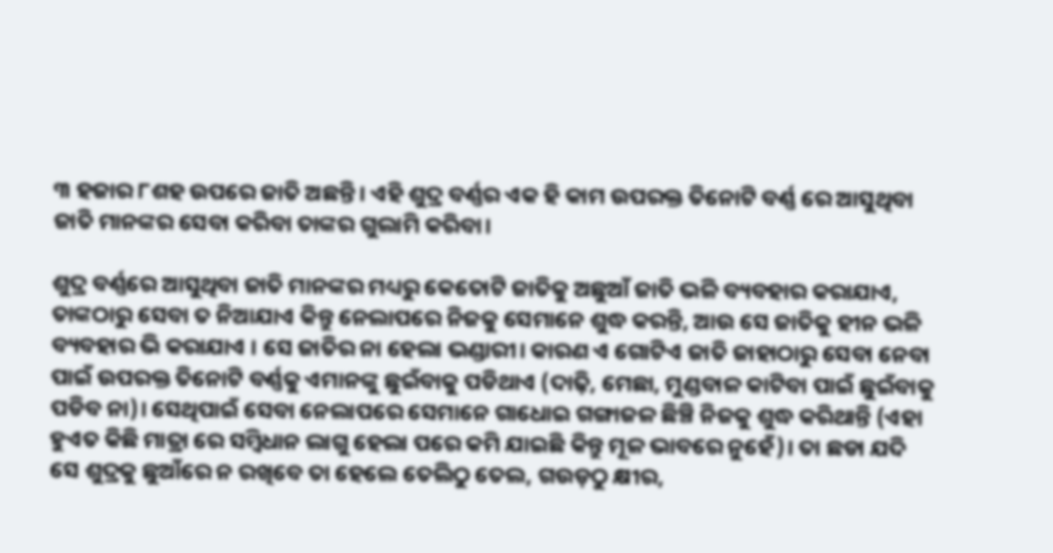୩ ହଜାର ୮ଶହ ଉପରେ ଜାତି ଅଛନ୍ତି। ଏହି ଶୁଦ୍ର ବର୍ଣ୍ଣର ଏକ ହି କାମ ଉପରକ୍ତ ତିନୋଟି ବର୍ଣ୍ଣ ରେ ଆସୁଥିବା ଜାତି ମାନଙ୍କର ସେବା କରିବା ତାଙ୍କର ଗୁଲାମି କରିବା।

ଶୁଦ୍ର ବର୍ଣ୍ଣରେ ଆସୁଥିବା ଜାତି ମାନଙ୍କର ମଧ୍ୟରୁ କେତୋଟି ଜାତିକୁ ଅଛୁଆଁ ଜାତି ଭଳି ବ୍ୟବହାର କରାଯାଏ, ତାଙ୍କଠାରୁ ସେବା ତ ନିଆଯାଏ କିନ୍ତୁ ନେଲାପରେ ନିଜକୁ ସେମାନେ ଶୁଦ୍ଧ କରନ୍ତି, ଆଉ ସେ ଜାତିକୁ ହୀନ ଭଳି ବ୍ୟବହାର ଭି କରାଯାଏ । ସେ ଜାତିର ନା ହେଲା ଭଣ୍ଡାରୀ। କାରଣ ଏ ଗୋଟିଏ ଜାତି ଜାହାଠାରୁ ସେବା ନେବା ପାଇଁ ଉପରକ୍ତ ତିନୋଟି ବର୍ଣ୍ଣକୁ ଏମାନଙ୍କୁ ଛୁଇଁବାକୁ ପଡିଥାଏ (ଦାଢ଼ି, ମେଛା, ମୁଣ୍ଡବାଳ କାଟିବା ପାଇଁ ଛୁଇଁବାକୁ ପଡିବ ନା)। ସେଥିପାଇଁ ସେବା ନେଲାପରେ ସେମାନେ ଗାଧୋଇ ଗଙ୍ଗାଜଳ ଛିଞ୍ଚି ନିଜକୁ ଶୁଦ୍ଧ କରିଥାନ୍ତି (ଏହା ହୁଏତ କିଛି ମାତ୍ରା ରେ ସମ୍ବିଧାନ ଲାଗୁ ହେଲା ପରେ କମି ଯାଇଛି କିନ୍ତୁ ମୂଳ ଭାବରେ ନୁହେଁ)। ତା ଛଡା ଯଦି ସେ ଶୁଦ୍ରକୁ ଛୁଆଁରେ ନ ରଖିବେ ତା ହେଲେ ତେଲିଠୁ ତେଲ, ଗଉଡ଼ଠୁ କ୍ଷୀର,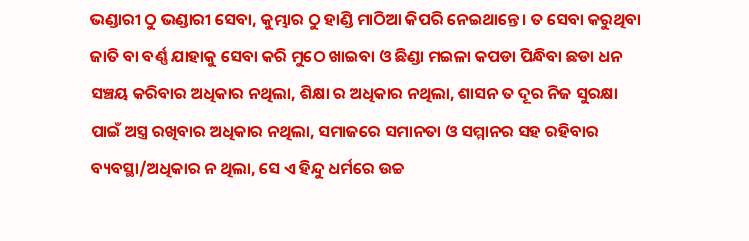ଭଣ୍ଡାରୀ ଠୁ ଭଣ୍ଡାରୀ ସେବା, କୁମ୍ଭାର ଠୁ ହାଣ୍ଡି ମାଠିଆ କିପରି ନେଇଥାନ୍ତେ। ତ ସେବା କରୁଥିବା ଜାତି ବା ବର୍ଣ୍ଣ ଯାହାକୁ ସେବା କରି ମୁଠେ ଖାଇବା ଓ ଛିଣ୍ଡା ମଇଳା କପଡା ପିନ୍ଧିବା ଛଡା ଧନ ସଞ୍ଚୟ କରିବାର ଅଧିକାର ନଥିଲା, ଶିକ୍ଷା ର ଅଧିକାର ନଥିଲା, ଶାସନ ତ ଦୂର ନିଜ ସୁରକ୍ଷା ପାଇଁ ଅସ୍ତ୍ର ରଖିବାର ଅଧିକାର ନଥିଲା, ସମାଜରେ ସମାନତା ଓ ସମ୍ମାନର ସହ ରହିବାର ବ୍ୟବସ୍ଥା/ଅଧିକାର ନ ଥିଲା, ସେ ଏ ହିନ୍ଦୁ ଧର୍ମରେ ଉଚ୍ଚ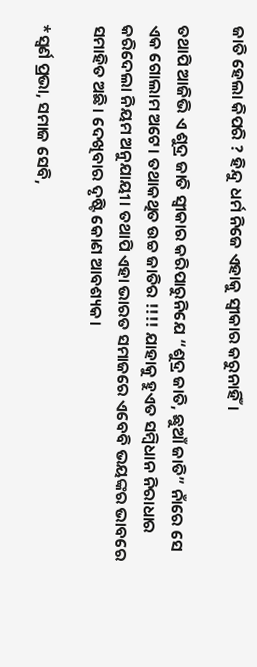ଜାତି ହେଲା କିପରି ? ହିନ୍ଦୁ ଧର୍ମ ନିଜେ ଏହାକୁ ସ୍ୱୀକାର କରୁନାହିଁ।

ତଥାପି ଆଜିଭି ଏ ଶୁଦ୍ର ଜାତି ସ୍ୱୀକାର କରିପାରୁନିଯେ “ଶୁଦ୍ର ଜାତି, ଛୁଆଁ ଜାତି” ନାଁରେ ସେ ଏକ ଗୋଲାମ ଅଟେ। ତଥାକଥିତ ଉଚ୍ଚ ଜାତିର !!!! ଯାହାକୁ ହୁଏତ ସମ୍ବିଧାନ ନିରାଧାର କରିଦେଲା ନିୟମ ଅନୁଯାୟୀ। ତଥାପି ଏହା ଭାରତ ସମାଜରେ ଏବେବି ଭୟଙ୍କର ଭାବରେ ସମାହିତ ଅଛି। ଦେଖିବାର ଦୃଷ୍ଟି କୋଣ ଆବଶ୍ୟକ।

*ସ୍ଵର୍ଣ ପ୍ରଭା, ସମାଜ ସେବି,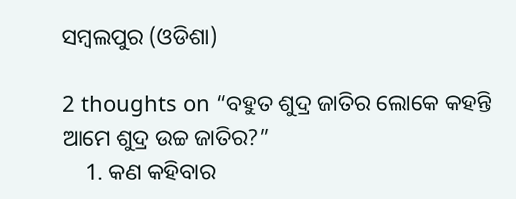ସମ୍ବଲପୁର (ଓଡିଶା)

2 thoughts on “ବହୁତ ଶୁଦ୍ର ଜାତିର ଲୋକେ କହନ୍ତି ଆମେ ଶୁଦ୍ର ଉଚ୍ଚ ଜାତିର?”
    1. କଣ କହିବାର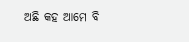ଅଛି କହ ଆମେ ବି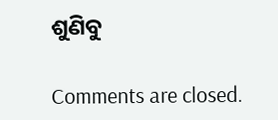ଶୁଣିବୁ

Comments are closed.